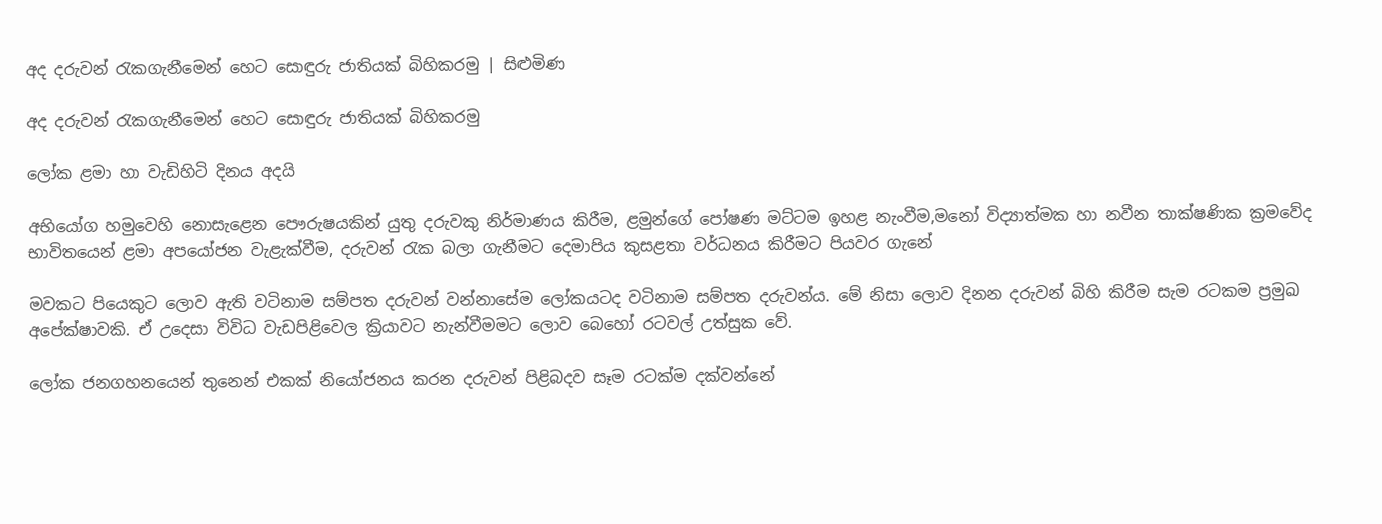අද දරුවන් රැකගැනීමෙන් හෙට සොඳුරු ජාතියක් බිහිකරමු | සිළුමිණ

අද දරුවන් රැකගැනීමෙන් හෙට සොඳුරු ජාතියක් බිහිකරමු

ලෝක ළමා හා වැඩිහිටි දිනය අදයි

අභියෝග හමුවෙහි නොසැළෙන පෞරුෂයකින් යුතු දරුවකු නිර්මාණය කිරීම, ළමුන්ගේ පෝෂණ මට්ටම ඉහළ නැංවීම,මනෝ විද්‍යාත්මක හා නවීන තාක්ෂණික ක්‍රමවේද භාවිතයෙන් ළමා අපයෝජන වැළැක්වීම, දරුවන් රැක බලා ගැනීමට දෙමාපිය කුසළතා වර්ධනය කිරීමට පියවර ගැනේ

මවකට පියෙකුට ලොව ඇති වටිනාම සම්පත දරුවන් වන්නාසේම ලෝකයටද වටිනාම සම්පත දරුවන්ය. මේ නිසා ලොව දිනන දරුවන් බිහි කිරීම සැම රටකම ප්‍රමුඛ අපේක්ෂාවකි. ඒ උදෙසා විවිධ වැඩපිළිවෙල ක්‍රියාවට නැන්වීමමට ලොව බෙහෝ රටවල් උත්සුක වේ.

ලෝක ජනගහනයෙන් තුනෙන් එකක් නියෝජනය කරන දරුවන් පිළිබදව සෑම රටක්ම දක්වන්නේ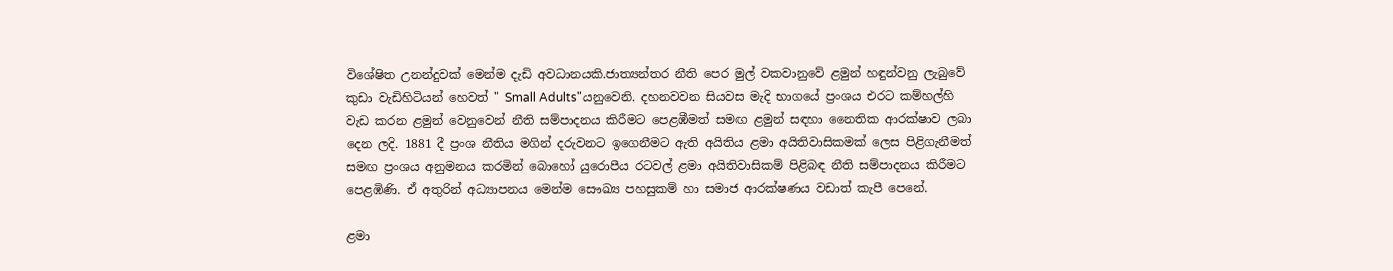විශේෂිත උනන්දුවක් මෙන්ම දැඩි අවධානයකි.ජාත්‍යන්තර නීති පෙර මුල් වකවානුවේ ළමුන් හඳුන්වනු ලැබුවේ කුඩා වැඩිහිටියන් හෙවත් " Small Adults"යනුවෙනි. දහනවවන සියවස මැදි භාගයේ ප්‍රංශය එරට කම්හල්හි වැඩ කරන ළමුන් වෙනුවෙන් නීති සම්පාදනය කිරීමට පෙළඹීමත් සමඟ ළමුන් සඳහා නෛතික ආරක්ෂාව ලබා දෙන ලදි. 1881 දී ප්‍රංශ නීතිය මගින් දරුවනට ඉගෙනීමට ඇති අයිතිය ළමා අයිතිවාසිකමක් ලෙස පිළිගැනීමත් සමඟ ප්‍රංශය අනුමනය කරමින් බොහෝ යුරොපීය රටවල් ළමා අයිතිවාසිකම් පිළිබඳ නීති සම්පාදනය කිරීමට පෙළඹිණි. ඒ අතුරින් අධ්‍යාපනය මෙන්ම සෞඛ්‍ය පහසුකම් හා සමාජ ආරක්ෂණය වඩාත් කැපී පෙනේ.

ළමා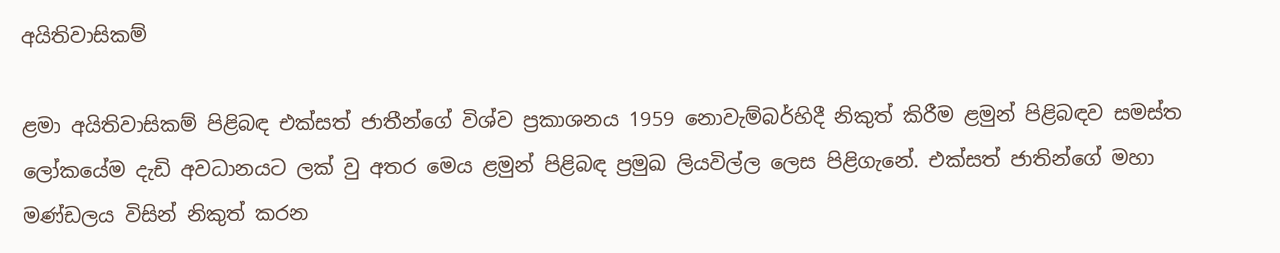අයිතිවාසිකම්

ළමා අයිතිවාසිකම් පිළිබඳ එක්සත් ජාතීන්ගේ විශ්ව ප්‍රකාශනය 1959 නොවැම්බර්හිදී නිකුත් කිරීම ළමුන් පිළිබඳව සමස්ත ලෝකයේම දැඩි අවධානයට ලක් වු අතර මෙය ළමුන් පිළිබඳ ප්‍රමුඛ ලියවිල්ල ලෙස පිළිගැනේ. එක්සත් ජාතින්ගේ මහා මණ්ඩලය විසින් නිකුත් කරන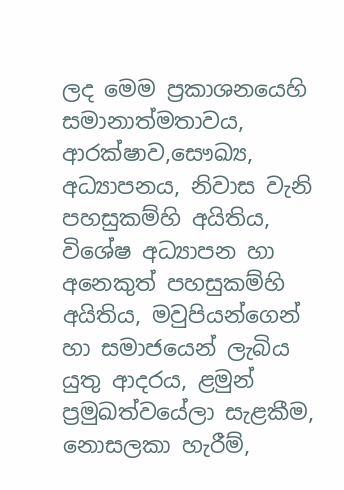ලද මෙම ප්‍රකාශනයෙහි සමානාත්මතාවය, ආරක්ෂාව,සෞඛ්‍ය, අධ්‍යාපනය, නිවාස වැනි පහසුකම්හි අයිතිය, විශේෂ අධ්‍යාපන හා අනෙකුත් පහසුකම්හි අයිතිය, මවුපියන්ගෙන් හා සමාජයෙන් ලැබිය යුතු ආදරය, ළමුන් ප්‍රමුඛත්වයේලා සැළකීම, නොසලකා හැරීම්,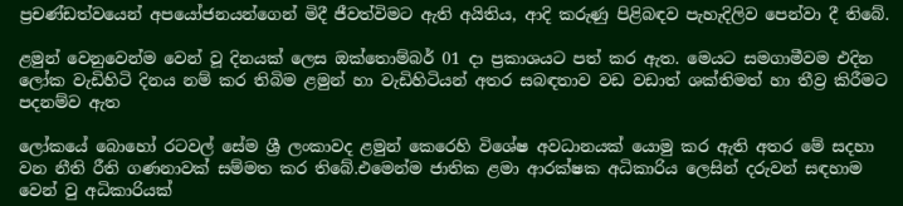ප්‍රචණ්ඩත්වයෙන් අපයෝජනයන්ගෙන් මිදී ජීවත්විමට ඇති අයිතිය, ආදි කරුණු පිළිබඳව පැහැදිලිව පෙන්වා දී තිබේ.

ළමුන් වෙනුවෙන්ම වෙන් වූ දිනයක් ලෙස ඔක්තොම්බර් 01 දා ප්‍රකාශයට පත් කර ඇත. මෙයට සමගාමීවම එදින ලෝක වැඩිහිටි දිනය නම් කර තිබිම ළමුන් හා වැඩිහිටියන් අතර සබඳතාව වඩ වඩාත් ශක්තිමත් හා තීව්‍ර කිරීමට පදනම්ව ඇත

ලෝකයේ බොහෝ රටවල් සේම ශ්‍රී ලංකාවද ළමුන් කෙරෙහි විශේෂ අවධානයක් යොමු කර ඇති අතර මේ සදහා වන නීති රීති ගණනාවක් සම්මත කර තිබේ.එමෙන්ම ජාතික ළමා ආරක්ෂක අධිකාරිය ලෙසින් දරුවන් සඳහාම වෙන් වු අධිකාරියක්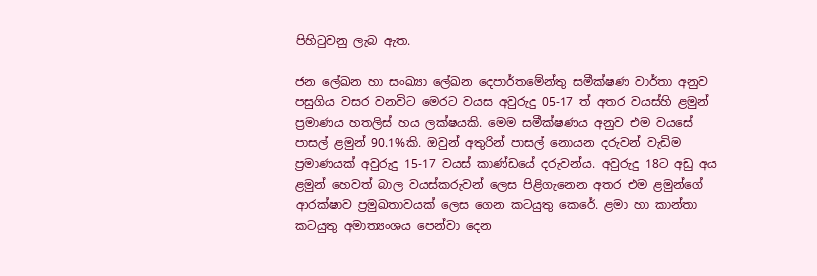පිහිටුවනු ලැබ ඇත.

ජන ලේඛන හා සංඛ්‍යා ලේඛන දෙපාර්තමේන්තු සමීක්ෂණ වාර්තා අනුව පසුගිය වසර වනවිට මෙරට වයස අවුරුදු 05-17 ත් අතර වයස්හි ළමුන් ප්‍රමාණය හතලිස් හය ලක්ෂයකි. මෙම සමීක්ෂණය අනුව එම වයසේ පාසල් ළමුන් 90.1%කි. ඔවුන් අතුරින් පාසල් නොයන දරුවන් වැඩිම ප්‍රමාණයක් අවුරුදු 15-17 වයස් කාණ්ඩයේ දරුවන්ය. අවුරුදු 18ට අඩු අය ළමුන් හෙවත් බාල වයස්කරුවන් ලෙස පිළිගැනෙන අතර එම ළමුන්ගේ ආරක්ෂාව ප්‍රමුඛතාවයක් ලෙස ගෙන කටයුතු කෙරේ. ළමා හා කාන්තා කටයුතු අමාත්‍යංශය පෙන්වා දෙන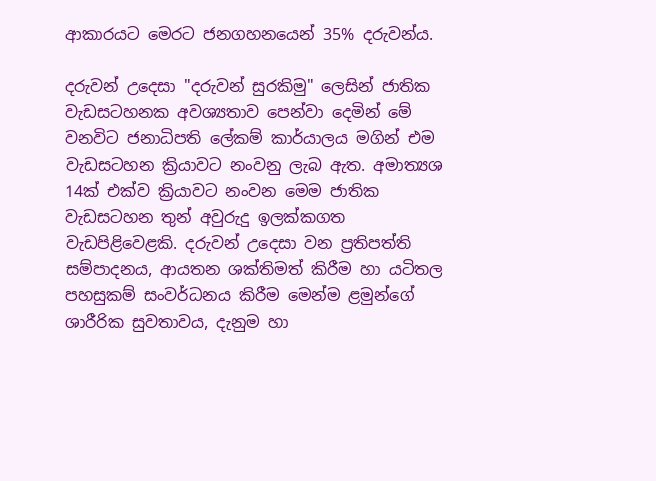ආකාරයට මෙරට ජනගහනයෙන් 35% දරුවන්ය.

දරුවන් උදෙසා "දරුවන් සුරකිමු" ලෙසින් ජාතික වැඩසටහනක අවශ්‍යතාව පෙන්වා දෙමින් මේ වනවිට ජනාධිපති ලේකම් කාර්යාලය මගින් එම වැඩසටහන ක්‍රියාවට නංවනු ලැබ ඇත. අමාත්‍යශ 14ක් එක්ව ක්‍රියාවට නංවන මෙම ජාතික වැඩසටහන තුන් අවුරුදු ඉලක්කගත වැඩපිළිවෙළකි. දරුවන් උදෙසා වන ප්‍රතිපත්ති සම්පාදනය, ආයතන ශක්තිමත් කිරීම හා යටිතල පහසුකම් සංවර්ධනය කිරීම මෙන්ම ළමුන්ගේ ශාරීරික සුවතාවය, දැනුම හා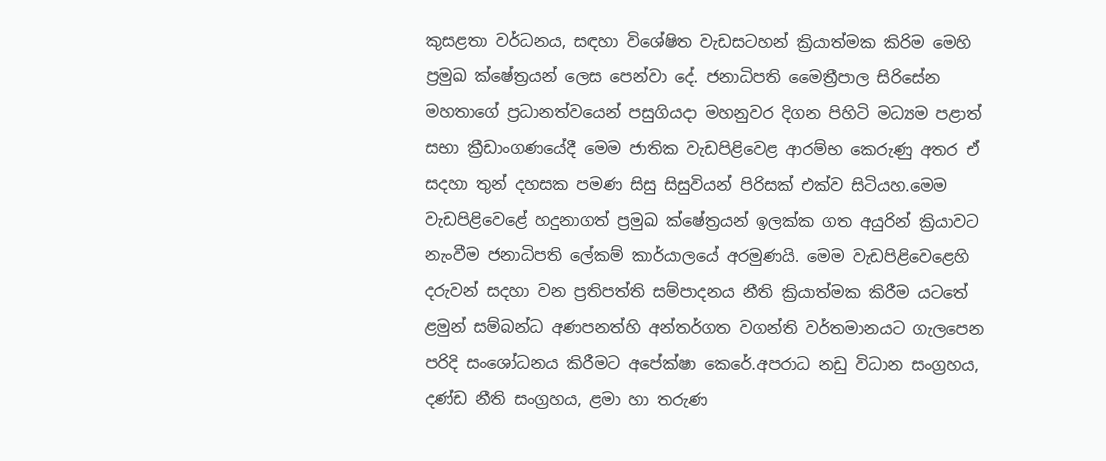කුසළතා වර්ධනය, සඳහා විශේෂිත වැඩසටහන් ක්‍රියාත්මක කිරිම මෙහි ප්‍රමුඛ ක්ෂේත්‍රයන් ලෙස පෙන්වා දේ. ජනාධිපති මෛත්‍රීපාල සිරිසේන මහතාගේ ප්‍රධානත්වයෙන් පසුගියදා මහනුවර දිගන පිහිටි මධ්‍යම පළාත් සභා ක්‍රීඩාංගණයේදී මෙම ජාතික වැඩපිළිවෙළ ආරම්භ කෙරුණු අතර ඒ සදහා තුන් දහසක පමණ සිසු සිසුවියන් පිරිසක් එක්ව සිටියහ.මෙම වැඩපිළිවෙළේ හදුනාගත් ප්‍රමුඛ ක්ෂේත්‍රයන් ඉලක්ක ගත අයුරින් ක්‍රියාවට නැංවීම ජනාධිපති ලේකම් කාර්යාලයේ අරමුණයි. මෙම වැඩපිළිවෙළෙහි දරුවන් සදහා වන ප්‍රතිපත්ති සම්පාදනය නීති ක්‍රියාත්මක කිරීම යටතේ ළමුන් සම්බන්ධ අණපනත්හි අන්තර්ගත වගන්ති වර්තමානයට ගැලපෙන පරිදි සංශෝධනය කිරීමට අපේක්ෂා කෙරේ.අපරාධ නඩු විධාන සංග්‍රහය, දණ්ඩ නීති සංග්‍රහය, ළමා හා තරුණ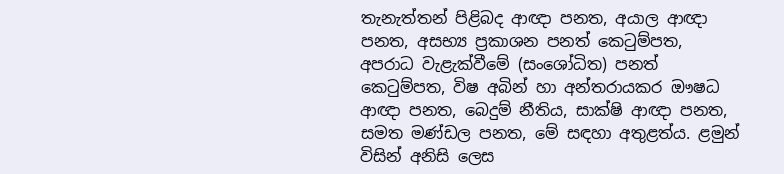තැනැත්තන් පිළිබද ආඥා පනත, අයාල ආඥා පනත, අසභ්‍ය ප්‍රකාශන පනත් කෙටුම්පත, අපරාධ වැළැක්වීමේ (සංශෝධිත) පනත් කෙටුම්පත, විෂ අබින් හා අන්තරායකර ඖෂධ ආඥා පනත, බෙදුම් නීතිය, සාක්ෂි ආඥා පනත, සමත මණ්ඩල පනත, මේ සඳහා අතුළත්ය. ළමුන් විසින් අනිසි ලෙස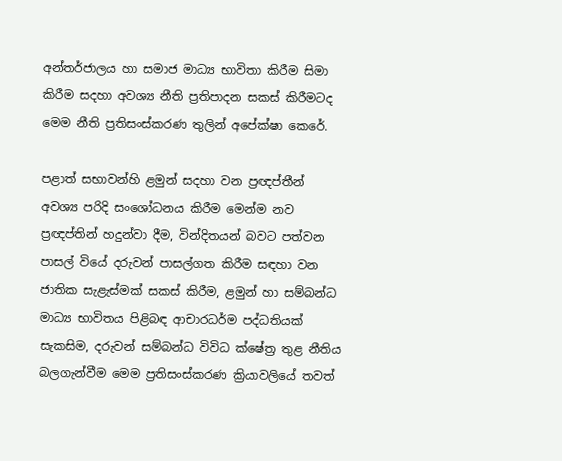අන්තර්ජාලය හා සමාජ මාධ්‍ය භාවිතා කිරීම සිමා කිරීම සදහා අවශ්‍ය නීති ප්‍රතිපාදන සකස් කිරීමටද මෙම නීති ප්‍රතිසංස්කරණ තුලින් අපේක්ෂා කෙරේ.

පළාත් සභාවන්හි ළමුන් සදහා වන ප්‍රඥප්තීන් අවශ්‍ය පරිදි සංශෝධනය කිරීම මෙන්ම නව ප්‍රඥප්තින් හදුන්වා දීම, වින්දිතයන් බවට පත්වන පාසල් වියේ දරුවන් පාසල්ගත කිරීම සඳහා වන ජාතික සැළැස්මක් සකස් කිරීම, ළමුන් හා සම්බන්ධ මාධ්‍ය භාවිතය පිළිබඳ ආචාරධර්ම පද්ධතියක් සැකසිම, දරුවන් සම්බන්ධ විවිධ ක්ෂේත්‍ර තුළ නීතිය බලගැන්වීම මෙම ප්‍රතිසංස්කරණ ක්‍රියාවලියේ තවත්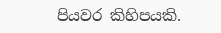පියවර කිහිපයකි.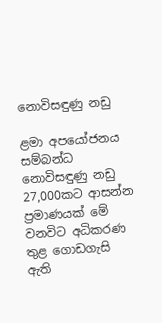නොවිසඳුණු නඩු

ළමා අපයෝජනය සම්බන්ධ නොවිසඳුණු නඩු 27,000කට ආසන්න ප්‍රමාණයක් මේ වනවිට අධිකරණ තුළ ගොඩගැසි ඇති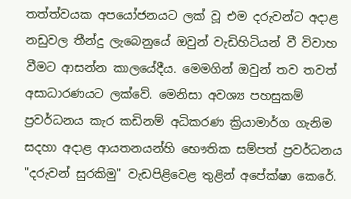තත්ත්වයක අපයෝජනයට ලක් වූ එම දරුවන්ට අදාළ නඩුවල තීන්දු ලැබෙනුයේ ඔවුන් වැඩිහිටියන් වී විවාහ වීමට ආසන්න කාලයේදීය. මෙමගින් ඔවුන් තව තවත් අසාධාරණයට ලක්වේ. මෙනිසා අවශ්‍ය පහසුකම් ප්‍රවර්ධනය කැර කඩිනම් අධිකරණ ක්‍රියාමාර්ග ගැනිම සදහා අදාළ ආයතනයන්හි භෞතික සම්පත් ප්‍රවර්ධනය "දරුවන් සුරකිමු" වැඩපිළිවෙළ තුළින් අපේක්ෂා කෙරේ.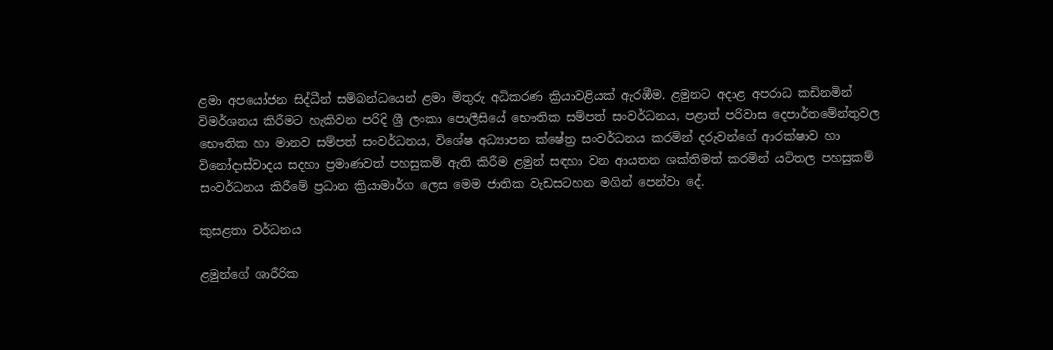ළමා අපයෝජන සිද්ධීන් සම්බන්ධයෙන් ළමා මිතුරු අධිකරණ ක්‍රියාවළියක් ඇරඹීම. ළමුනට අදාළ අපරාධ කඩිනමින් විමර්ශනය කිරීමට හැකිවන පරිදි ශ්‍රී ලංකා පොලීසියේ භෞතික සම්පත් සංවර්ධනය, පළාත් පරිවාස දෙපාර්තමේන්තුවල භෞතික හා මානව සම්පත් සංවර්ධනය, විශේෂ අධ්‍යාපන ක්ෂේත්‍ර සංවර්ධනය කරමින් දරුවන්ගේ ආරක්ෂාව හා විනෝදාස්වාදය සදහා ප්‍රමාණවත් පහසුකම් ඇති කිරීම ළමුන් සඳහා වන ආයතන ශක්තිමත් කරමින් යටිතල පහසුකම් සංවර්ධනය කිරීමේ ප්‍රධාන ක්‍රියාමාර්ග ලෙස මෙම ජාතික වැඩසටහන මගින් පෙන්වා දේ.

කුසළතා වර්ධනය

ළමුන්ගේ ශාරීරික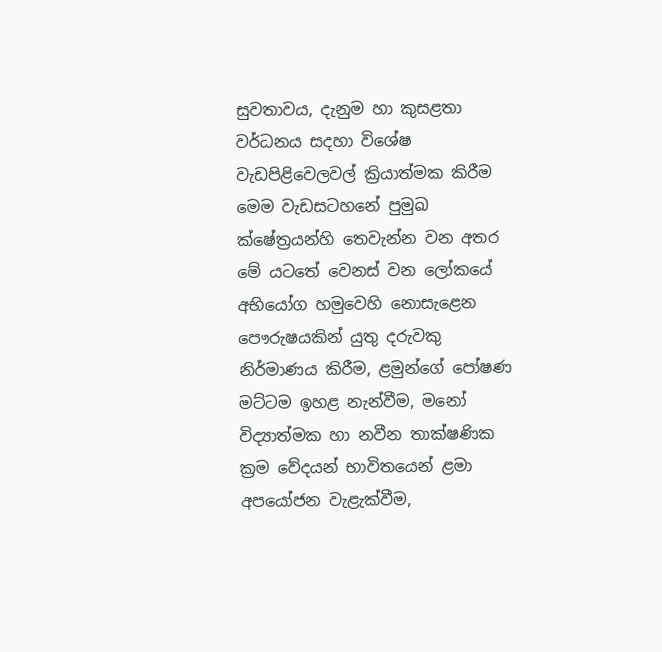සුවතාවය, දැනුම හා කුසළතා වර්ධනය සදහා විශේෂ වැඩපිළිවෙලවල් ක්‍රියාත්මක කිරීම මෙම වැඩසටහනේ පුමුඛ ක්ෂේත්‍රයන්හි තෙවැන්න වන අතර මේ යටතේ වෙනස් වන ලෝකයේ අභියෝග හමුවෙහි නොසැළෙන පෞරුෂයකින් යුතු දරුවකු නිර්මාණය කිරීම, ළමුන්ගේ පෝෂණ මට්ටම ඉහළ නැන්වීම, මනෝ විද්‍යාත්මක හා නවීන තාක්ෂණික ක්‍රම වේදයන් භාවිතයෙන් ළමා අපයෝජන වැළැක්වීම,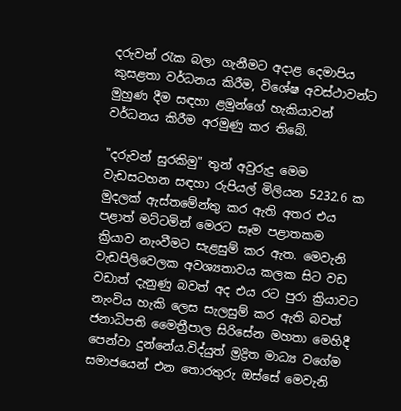දරුවන් රැක බලා ගැනීමට අදාළ දෙමාපිය කුසළතා වර්ධනය කිරීම, විශේෂ අවස්ථාවන්ට මුහුණ දීම සඳහා ළමුන්ගේ හැකියාවන් වර්ධනය කිරීම අරමුණු කර තිබේ.

"දරුවන් සුරකිමු" තුන් අවුරුදු මෙම වැඩසටහන සඳහා රුපියල් මිලියන 5232.6 ක මුදලක් ඇස්තමේන්තු කර ඇති අතර එය පළාත් මට්ටමින් මෙරට සෑම පළාතකම ක්‍රියාව නැංවීමට සැළසුම් කර ඇත. මෙවැනි වැඩපිලිවෙලක අවශ්‍යතාවය කලක සිට වඩ වඩාත් දැනුණු බවත් අද එය රට පුරා ක්‍රියාවට නැංවිය හැකි ලෙස සැලසුම් කර ඇති බවත් ජනාධිපති මෛත්‍රීපාල සිරිසේන මහතා මෙහිදී පෙන්වා දුන්නේය.විද්යුත් ම්‍රද්‍රිත මාධ්‍ය වගේම සමාජයෙන් එන තොරතුරු ඔස්සේ මෙවැනි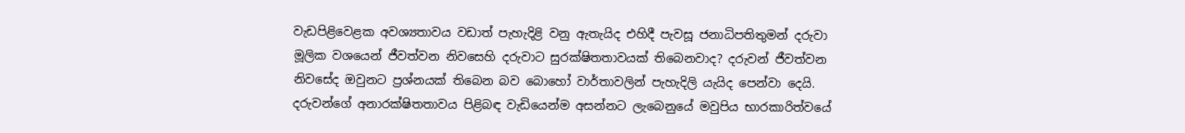වැඩපිළිවෙළක අවශ්‍යතාවය වඩාත් පැහැදිළි වනු ඇතැයිද එහිදී පැවසූ ජනාධිපතිතුමන් දරුවා මූලික වශයෙන් ජීවත්වන නිවසෙහි දරුවාට සුරක්ෂිතතාවයක් තිබෙනවාද? දරුවන් ජීවත්වන නිවසේද ඔවුනට ප්‍රශ්නයක් තිබෙන බව බොහෝ වාර්තාවලින් පැහැදිලි යැයිද පෙන්වා දෙයි. දරුවන්ගේ අනාරක්ෂිතතාවය පිළිබඳ වැඩියෙන්ම අසන්නට ලැබෙනුයේ මවුපිය භාරකාරිත්වයේ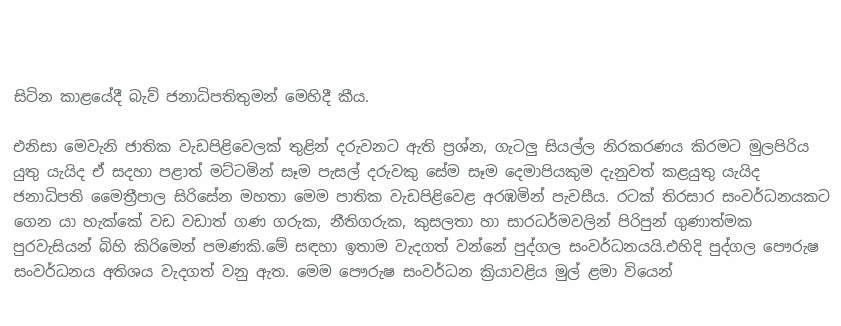සිටින කාළයේදී බැව් ජනාධිපතිතුමන් මෙහිදී කීය.

එනිසා මෙවැනි ජාතික වැඩපිළිවෙලක් තුළින් දරුවනට ඇති ප්‍රශ්න, ගැටලු සියල්ල නිරකරණය කිරමට මුලපිරිය යුතු යැයිද ඒ සදහා පළාත් මට්ටමින් සෑම පැසල් දරුවකු සේම සෑම දෙමාපියකුම දැනුවත් කළයුතු යැයිද ජනාධිපති මෛත්‍රීපාල සිරිසේන මහතා මෙම පාතික වැඩපිළිවෙළ අරඹමින් පැවසීය. රටක් තිරසාර සංවර්ධනයකට ගෙන යා හැක්කේ වඩ වඩාත් ගණ ගරුක, නීතිගරුක, කුසලතා හා සාරධර්මවලින් පිරිපුන් ගුණාත්මක පුරවැසියන් බිහි කිරිමෙන් පමණකි.මේ සඳහා ඉතාම වැදගත් වන්නේ පුද්ගල සංවර්ධනයයි.එහිදි පුද්ගල පෞරුෂ සංවර්ධනය අතිශය වැදගත් වනු ඇත. මෙම පෞරුෂ සංවර්ධන ක්‍රියාවළිය මුල් ළමා වියෙන්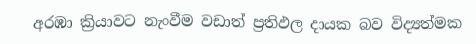අරඹා ක්‍රියාවට නැංවීම වඩාත් ප්‍රතිඵල දායක බව විද්‍යත්මක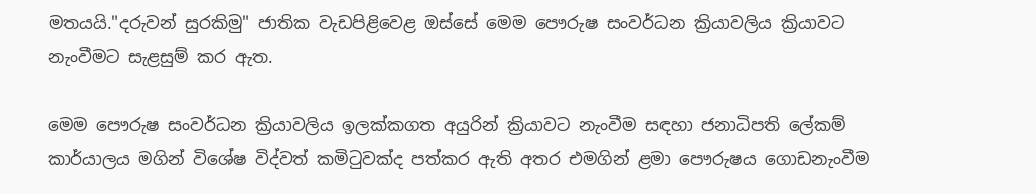මතයයි."දරුවන් සුරකිමු" ජාතික වැඩපිළිවෙළ ඔස්සේ මෙම පෞරුෂ සංවර්ධන ක්‍රියාවලිය ක්‍රියාවට නැංවීමට සැළසුම් කර ඇත.

මෙම පෞරුෂ සංවර්ධන ක්‍රියාවලිය ඉලක්කගත අයුරින් ක්‍රියාවට නැංවීම සඳහා ජනාධිපති ලේකම් කාර්යාලය මගින් විශේෂ විද්වත් කමිටුවක්ද පත්කර ඇති අතර එමගින් ළමා පෞරුෂය ගොඩනැංවීම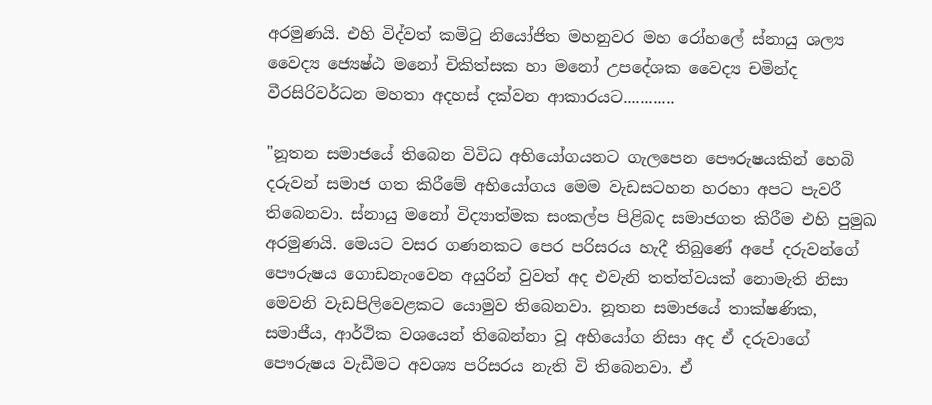අරමුණයි. එහි විද්වත් කමිටු නියෝජිත මහනුවර මහ රෝහලේ ස්නායු ශල්‍ය වෛද්‍ය ජ්‍යෙෂ්ඨ මනෝ චිකිත්සක හා මනෝ උපදේශක වෛද්‍ය චමින්ද වීරසිරිවර්ධන මහතා අදහස් දක්වන ආකාරයට............

"නූතන සමාජයේ තිබෙන විවිධ අභියෝගයනට ගැලපෙන පෞරුෂයකින් හෙබි දරුවන් සමාජ ගත කිරීමේ අභියෝගය මෙම වැඩසටහන හරහා අපට පැවරී තිබෙනවා. ස්නායු මනෝ විද්‍යාත්මක සංකල්ප පිළිබද සමාජගත කිරීම එහි පුමුඛ අරමුණයි. මෙයට වසර ගණනකට පෙර පරිසරය හැදී තිබුණේ අපේ දරුවන්ගේ පෞරුෂය ගොඩනැංවෙන අයුරින් වුවත් අද එවැනි තත්ත්වයක් නොමැති නිසා මෙවනි වැඩපිලිවෙළකට යොමුව තිබෙනවා. නූතන සමාජයේ තාක්ෂණික, සමාජීය, ආර්ථික වශයෙන් තිබෙන්නා වූ අභියෝග නිසා අද ඒ දරුවාගේ පෞරුෂ‍ය වැඩීමට අවශ්‍ය පරිසරය නැති වි තිබෙනවා. ඒ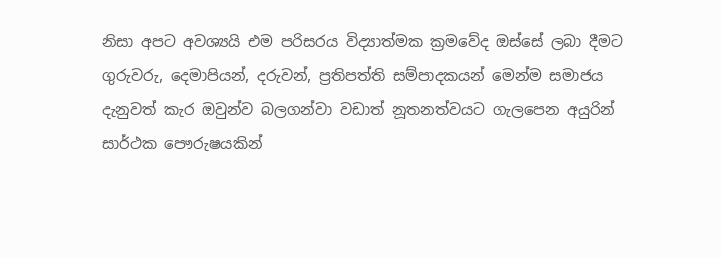නිසා අපට අවශ්‍යයි එම පරිසරය විද්‍යාත්මක ක්‍රමවේද ඔස්සේ ලබා දීමට ගුරුවරු, දෙමාපියන්, දරුවන්, ප්‍රතිපත්ති සම්පාදකයන් මෙන්ම සමාජය දැනුවත් කැර ඔවුන්ව බලගන්වා වඩාත් නූතනත්වයට ගැලපෙන අයුරින් සාර්ථක පෞරුෂයකින්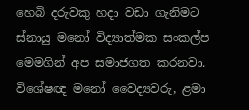හෙබි දරුවකු හදා වඩා ගැනිමට ස්නායු මනෝ විද්‍යාත්මක සංකල්ප මෙමගින් අප සමාජගත කරනවා. විශේෂඥ මනෝ වෛද්‍යවරු, ළමා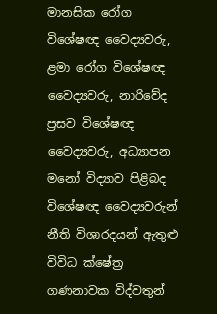මානසික රෝග විශේෂඥ වෛද්‍යවරු, ළමා රෝග විශේෂඥ වෛද්‍යවරු, නාරිවේද ප්‍රසව විශේෂඥ වෛද්‍යවරු, අධ්‍යාපන මනෝ විද්‍යාව පිළිබද විශේෂඥ වෛද්‍යවරුන් නීති විශාරදයන් ඇතුළු විවිධ ක්ෂේත්‍ර ගණනාවක විද්වතුන්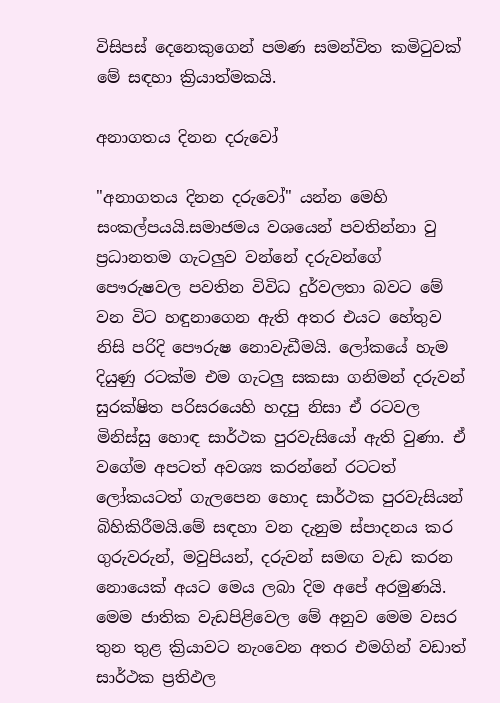විසිපස් දෙනෙකුගෙන් පමණ සමන්විත කමිටුවක් මේ සඳහා ක්‍රියාත්මකයි.

අනාගතය දිනන දරුවෝ

"අනාගතය දිනන දරුවෝ" යන්න මෙහි සංකල්පයයි.සමාජමය වශයෙන් පවතින්නා වු ප්‍රධානතම ගැටලුව වන්නේ දරුවන්ගේ පෞරුෂවල පවතින විවිධ දුර්වලතා බවට මේ වන විට හඳුනාගෙන ඇති අතර එයට හේතුව නිසි පරිදි පෞරුෂ නොවැඩීමයි. ලෝකයේ හැම දියුණු රටක්ම එම ගැටලු සකසා ගනිමන් දරුවන් සුරක්ෂිත පරිසරයෙහි හදපු නිසා ඒ රටවල මිනිස්සු හොඳ සාර්ථක පුරවැසියෝ ඇති වුණා. ඒ වගේම අපටත් අවශ්‍ය කරන්නේ රටටත් ලෝකයටත් ගැලපෙන හොද සාර්ථක පුරවැසියන් බිහිකිරීමයි.මේ සඳහා වන දැනුම ස්පාදනය කර ගුරුවරුන්, මවුපියන්, දරුවන් සමඟ වැඩ කරන නොයෙක් අයට මෙය ලබා දිම අපේ අරමුණයි. මෙම ජාතික වැඩපිළිවෙල මේ අනුව මෙම වසර තුන තුළ ක්‍රියාවට නැංවෙන අතර එමගින් වඩාත් සාර්ථක ප්‍රතිඵල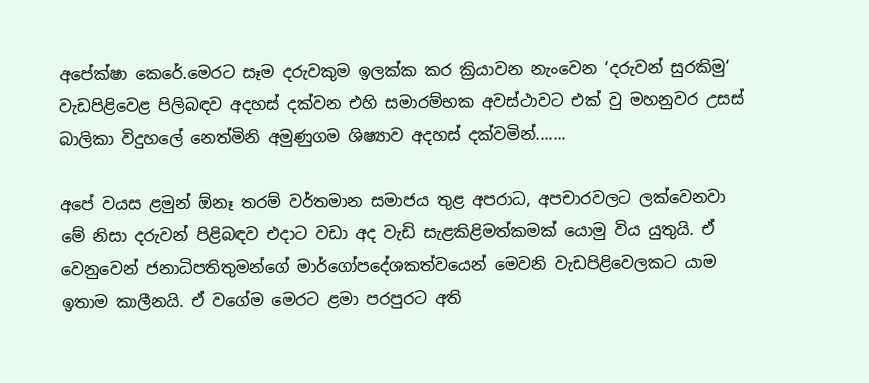අපේක්ෂා කෙරේ.මෙරට සෑම දරුවකුම ඉලක්ක කර ක්‍රියාවන නැංවෙන ‘දරුවන් සුරකිමු‘ වැඩපිළිවෙළ පිලිබඳව අදහස් දක්වන එහි සමාරම්භක අවස්ථාවට එක් වු මහනුවර උසස් බාලිකා විදුහලේ නෙත්මිනි අමුණුගම ශිෂ්‍යාව අදහස් දක්වමින්.......

අපේ වයස ළමුන් ඕනෑ තරම් වර්තමාන සමාජය තුළ අපරාධ, අපචාරවලට ලක්වෙනවා මේ නිසා දරුවන් පිළිබඳව එදාට වඩා අද වැඩි සැළකිළිමත්කමක් යොමු විය යුතුයි. ඒ වෙනුවෙන් ජනාධිපතිතුමන්ගේ මාර්ගෝපදේශකත්වයෙන් මෙවනි වැඩපිළි‍වෙලකට යාම ඉතාම කාලීනයි. ඒ වගේම මෙරට ළමා පරපුරට අති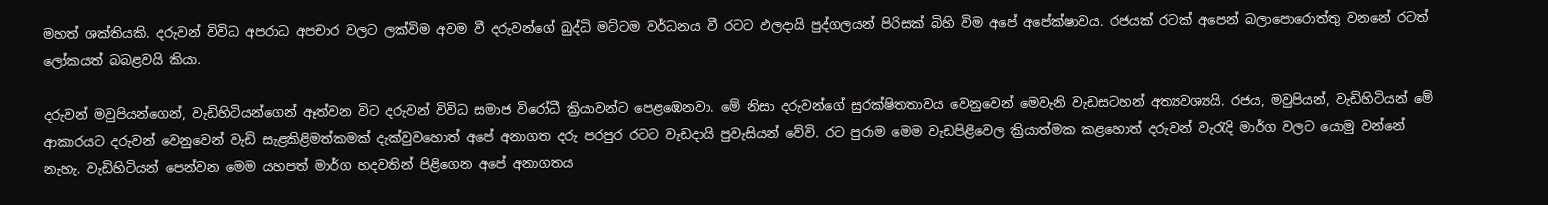මහත් ශක්තියකි. දරුවන් විවිධ අපරාධ අපචාර වලට ලක්විම අවම වී දරුවන්ගේ බුද්ධි මට්ටම වර්ධනය වී රටට ඵලදායි පුද්ගලයන් පිරිසක් බිහි විම අපේ අපේක්ෂාවය. රජයක් රටක් අපෙන් බලාපොරොත්තු වනනේ රටත් ලෝකයත් බබළවයි කියා.

දරුවන් මවුපියන්ගෙන්, වැඩිහිටියන්ගෙන් ඈත්වන විට දරුවන් විවිධ සමාජ විරෝධී ක්‍රියාවන්ට පෙළඹෙනවා. මේ නිසා දරුවන්ගේ සුරක්ෂිතතාවය වෙනුවෙන් මෙවැනි වැඩසටහන් අත්‍යවශ්‍යයි. රජය, මවුපියන්, වැඩිහිටියන් මේ ආකාරයට දරුවන් වෙනුවෙන් වැඩි සැළකිළිමත්කමක් දැක්වුවහොත් අපේ අනාගත දරු පරපුර රටට වැඩදායි පුවැසියන් වේවි. රට පුරාම මෙම වැඩපිළිවෙල ක්‍රියාත්මක කළහොත් දරුවන් වැරැදි මාර්ග වලට යොමු වන්නේ නැහැ. වැඩිහිටියන් පෙන්වන මෙම යහපත් මාර්ග හදවතින් පිළිගෙන අපේ අනාගතය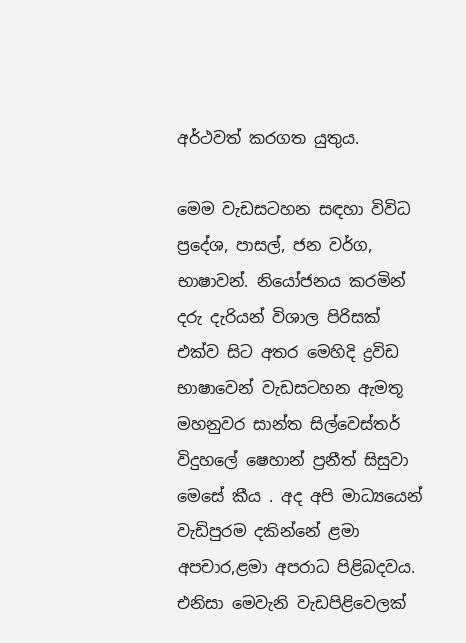අර්ථවත් කරගත යුතුය.

මෙම වැඩසටහන සඳහා විවිධ ප්‍රදේශ, පාසල්, ජන වර්ග, භාෂාවන්. නියෝජනය කරමින් දරු දැරියන් විශාල පිරිසක් එක්ව සිට අතර මෙහිදි ද්‍රවිඩ භාෂාවෙන් වැඩසටහන ඇමතූ මහනුවර සාන්ත සිල්වෙස්තර් විදුහලේ ෂෙහාන් ප්‍රනීත් සිසුවා මෙසේ කීය . අද අපි මාධ්‍යයෙන් වැඩිපුරම දකින්නේ ළමා අපචාර,ළමා අපරාධ පිළිබදවය. එනිසා මෙවැනි වැඩපිළිවෙලක්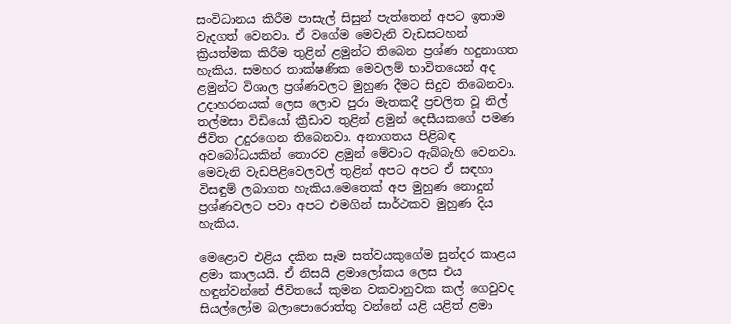සංවිධානය කිරීම පාසැල් සිසුන් පැත්තෙන් අපට ඉතාම වැදගත් වෙනවා. ඒ වගේම මෙවැනි වැඩසටහන් ක්‍රියත්මක කිරීම තුළින් ළමුන්ට තිබෙන ප්‍රශ්ණ හදුනාගත හැකිය. සමහර තාක්ෂණික මෙවලම් භාවිතයෙන් අද ළමුන්ට විශාල ප්‍රශ්ණවලට මුහුණ දීමට සිදුව තිබෙනවා. උදාහරනයක් ලෙස ලොව පුරා මැතකදී ප්‍රචලිත වූ නිල් තල්මසා විඩියෝ ක්‍රීඩාව තුළින් ළමුන් දෙසීයකගේ පමණ ජීවිත උදුරගෙන තිබෙනවා. අනාගතය පිළිබඳ අවබෝධයකින් තොරව ළමුන් මේවාට ඇබ්බැහි වෙනවා. මෙවැනි වැඩපිළිවෙලවල් තුළින් අපට අපට ඒ සඳහා විසඳුම් ලබාගත හැකිය.මෙතෙක් අප මුහුණ නොදුන් ප්‍රශ්ණවලට පවා අපට එමගින් සාර්ථකව මුහුණ දිය හැකිය.

මෙළොව එළිය දකින සෑම සත්වයකුගේම සුන්දර කාළය ළමා කාලයයි. ඒ නිසයි ළමාලෝකය ලෙස එය හඳුන්වන්නේ ජීවිතයේ කුමන වකවානුවක කල් ගෙවුවද සියල්ලෝම බලාපොරොත්තු වන්නේ යළි යළිත් ළමා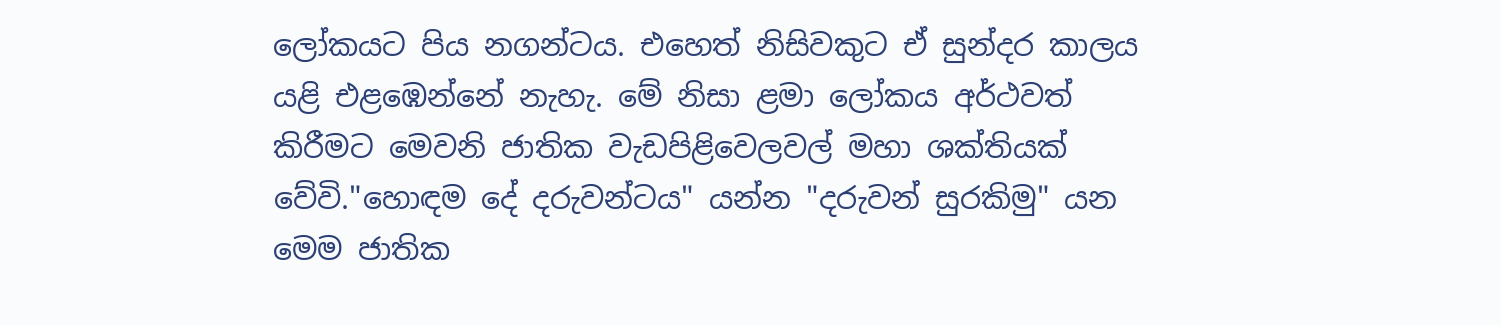ලෝකයට පිය නගන්ටය. එහෙත් නිසිවකුට ඒ සුන්දර කාලය යළි එළඹෙන්නේ නැහැ. මේ නිසා ළමා ලෝකය අර්ථවත් කිරීමට මෙවනි ජාතික වැඩපිළිවෙලවල් මහා ශක්තියක් වේවි."හොඳම දේ දරුවන්ටය" යන්න "දරුවන් සුරකිමු" යන මෙම ජාතික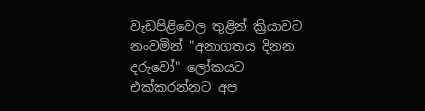වැඩපිළිවෙල තුළින් ක්‍රියාවට නංවමින් "අනාගතය දිනන දරුවෝ" ලෝකයට එක්කරන්නට අප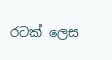රටක් ලෙස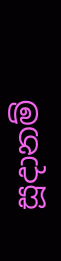සූදානම්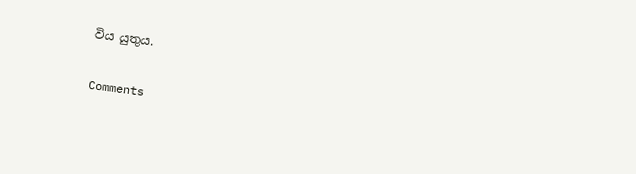විය යුතුය.

Comments